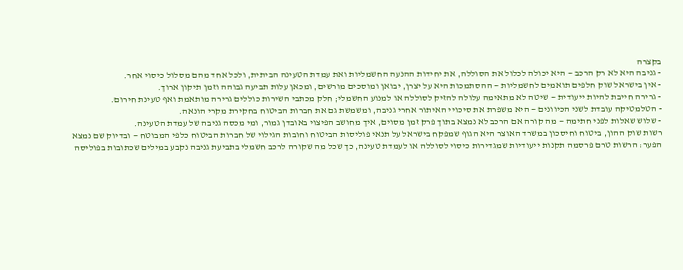בקצרה
- גניבה היא לא רק הרכב — היא יכולה לכלול את הסוללה, את יחידות ההנעה החשמליות ואת עמדת הטעינה הביתית, ולכל אחד מהם מסלול כיסוי אחר.
- אין בישראל שוק חלפים תואמים לחשמליות — ההסתמכות היא על יצרן, יבואן ומוסכים מורשים, ומכאן עלות תביעה גבוהה וזמן תיקון ארוך.
- גרירה חייבת להיות ייעודית — שיטה לא מתאימה עלולה להזיק לסוללה או למנוע החשמלי; חלק מכתבי השירות כוללים גרירה מותאמת ואף טעינת חירום.
- הטלמטיקה עובדת לשני הכיוונים — היא משפרת את סיכויי האיתור אחרי גניבה, ומשמשת גם את חברות הביטוח בחקירת מקרי הונאה.
- שלוש שאלות לפני חתימה — מה קורה אם הרכב לא נמצא בתוך פרק זמן מסוים, איך מחושב הפיצוי באובדן גמור, ומי מכסה גניבה של עמדת הטעינה.
רשות שוק ההון, ביטוח וחיסכון במשרד האוצר היא הגוף שמפקח בישראל על תנאי פוליסות הביטוח וחובות הגילוי של חברות הביטוח כלפי המבוטח — ובדיוק שם נמצא הפער: הרשות טרם פרסמה תקנות ייעודיות שמגדירות כיסוי לסוללה או לעמדת טעינה, כך שכל מה שקורה לרכב חשמלי בתביעת גניבה נקבע במילים שכתובות בפוליסה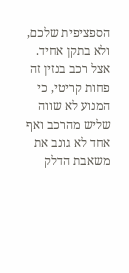הספציפית שלכם, ולא בתקן אחיד. אצל רכב בנזין זה פחות קריטי, כי המנוע לא שווה שליש מהרכב ואף אחד לא גונב את משאבת הדלק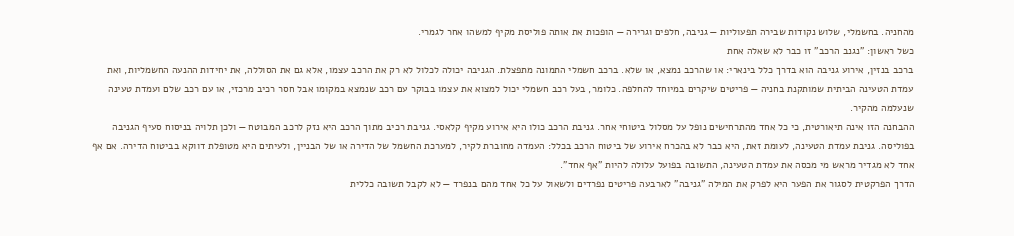מהחניה. בחשמלי, שלוש נקודות שבירה תפעוליות — גניבה, חלפים וגרירה — הופכות את אותה פוליסת מקיף למשהו אחר לגמרי.
כשל ראשון: "נגנב הרכב" זו כבר לא שאלה אחת
ברכב בנזין, אירוע גניבה הוא בדרך כלל בינארי: או שהרכב נמצא, או שלא. ברכב חשמלי התמונה מתפצלת. הגניבה יכולה לכלול לא רק את הרכב עצמו, אלא גם את הסוללה, את יחידות ההנעה החשמליות, ואת עמדת הטעינה הביתית שמותקנת בחניה — פריטים שיקרים במיוחד להחלפה. כלומר, בעל רכב חשמלי יכול למצוא את עצמו בבוקר עם רכב שנמצא במקומו אבל חסר רכיב מרכזי, או עם רכב שלם ועמדת טעינה שנעלמה מהקיר.
ההבחנה הזו אינה תיאורטית, כי כל אחד מהתרחישים נופל על מסלול ביטוחי אחר. גניבת הרכב כולו היא אירוע מקיף קלאסי. גניבת רכיב מתוך הרכב היא נזק לרכב המבוטח — ולכן תלויה בניסוח סעיף הגניבה בפוליסה. גניבת עמדת הטעינה, לעומת זאת, היא כבר לא בהכרח אירוע של ביטוח הרכב בכלל: העמדה מחוברת לקיר, למערכת החשמל של הדירה או של הבניין, ולעיתים היא מטופלת דווקא בביטוח הדירה. אם אף אחד לא מגדיר מראש מי מכסה את עמדת הטעינה, התשובה בפועל עלולה להיות "אף אחד".
הדרך הפרקטית לסגור את הפער היא לפרק את המילה "גניבה" לארבעה פריטים נפרדים ולשאול על כל אחד מהם בנפרד — לא לקבל תשובה כללית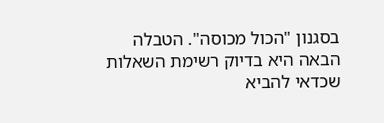בסגנון "הכול מכוסה". הטבלה הבאה היא בדיוק רשימת השאלות שכדאי להביא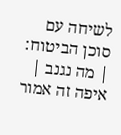לשיחה עם סוכן הביטוח:
| מה נגנב | איפה זה אמור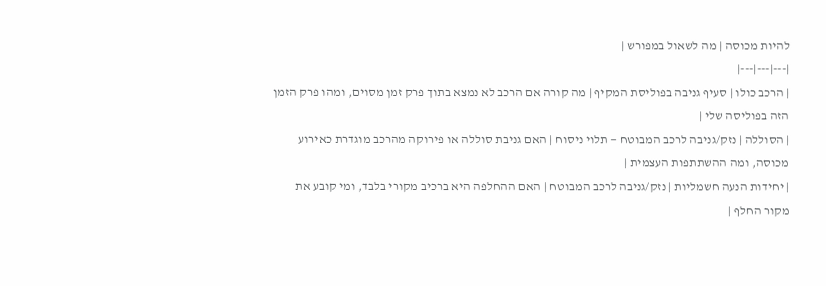להיות מכוסה | מה לשאול במפורש |
|---|---|---|
| הרכב כולו | סעיף גניבה בפוליסת המקיף | מה קורה אם הרכב לא נמצא בתוך פרק זמן מסוים, ומהו פרק הזמן הזה בפוליסה שלי |
| הסוללה | נזק/גניבה לרכב המבוטח — תלוי ניסוח | האם גניבת סוללה או פירוקה מהרכב מוגדרת כאירוע מכוסה, ומה ההשתתפות העצמית |
| יחידות הנעה חשמליות | נזק/גניבה לרכב המבוטח | האם ההחלפה היא ברכיב מקורי בלבד, ומי קובע את מקור החלף |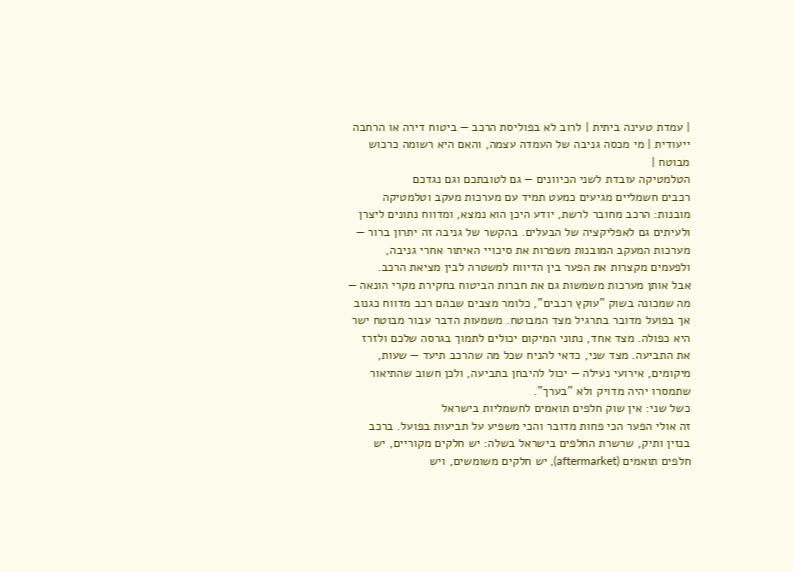| עמדת טעינה ביתית | לרוב לא בפוליסת הרכב — ביטוח דירה או הרחבה ייעודית | מי מכסה גניבה של העמדה עצמה, והאם היא רשומה כרכוש מבוטח |
הטלמטיקה עובדת לשני הכיוונים — גם לטובתכם וגם נגדכם
רכבים חשמליים מגיעים כמעט תמיד עם מערכות מעקב וטלמטיקה מובנות: הרכב מחובר לרשת, יודע היכן הוא נמצא, ומדווח נתונים ליצרן ולעיתים גם לאפליקציה של הבעלים. בהקשר של גניבה זה יתרון ברור — מערכות המעקב המובנות משפרות את סיכויי האיתור אחרי גניבה, ולפעמים מקצרות את הפער בין הדיווח למשטרה לבין מציאת הרכב.
אבל אותן מערכות משמשות גם את חברות הביטוח בחקירת מקרי הונאה — מה שמכונה בשוק "עוקץ רכבים", כלומר מצבים שבהם רכב מדווח כגנוב אך בפועל מדובר בתרגיל מצד המבוטח. משמעות הדבר עבור מבוטח ישר היא כפולה. מצד אחד, נתוני המיקום יכולים לתמוך בגרסה שלכם ולזרז את התביעה. מצד שני, כדאי להניח שכל מה שהרכב תיעד — שעות, מיקומים, אירועי נעילה — יכול להיבחן בתביעה, ולכן חשוב שהתיאור שתמסרו יהיה מדויק ולא "בערך".
כשל שני: אין שוק חלפים תואמים לחשמליות בישראל
זה אולי הפער הכי פחות מדובר והכי משפיע על תביעות בפועל. ברכב בנזין ותיק, שרשרת החלפים בישראל בשלה: יש חלקים מקוריים, יש חלפים תואמים (aftermarket), יש חלקים משומשים, ויש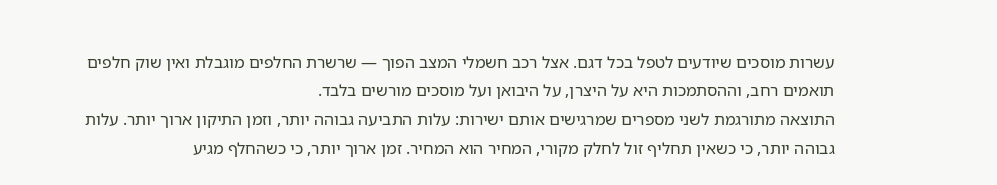עשרות מוסכים שיודעים לטפל בכל דגם. אצל רכב חשמלי המצב הפוך — שרשרת החלפים מוגבלת ואין שוק חלפים תואמים רחב, וההסתמכות היא על היצרן, על היבואן ועל מוסכים מורשים בלבד.
התוצאה מתורגמת לשני מספרים שמרגישים אותם ישירות: עלות התביעה גבוהה יותר, וזמן התיקון ארוך יותר. עלות גבוהה יותר, כי כשאין תחליף זול לחלק מקורי, המחיר הוא המחיר. זמן ארוך יותר, כי כשהחלף מגיע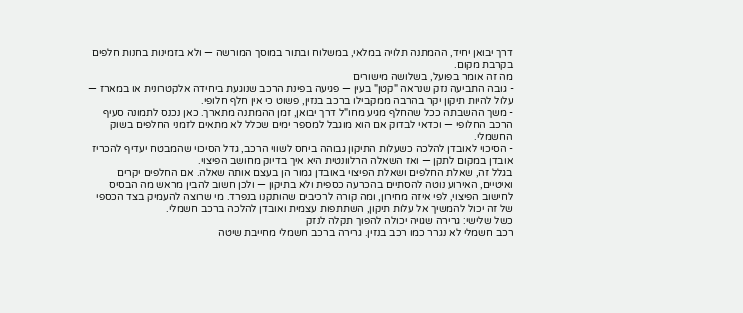דרך יבואן יחיד, ההמתנה תלויה במלאי, במשלוח ובתור במוסך המורשה — ולא בזמינות בחנות חלפים בקרבת מקום.
מה זה אומר בפועל, בשלושה מישורים
- גובה התביעה נזק שנראה "קטן" בעין — פגיעה בפינת הרכב שנוגעת ביחידה אלקטרונית או במארז — עלול להיות תיקון יקר בהרבה ממקבילו ברכב בנזין, פשוט כי אין חלף חלופי.
- משך ההשבתה ככל שהחלף מגיע מחו"ל דרך יבואן, זמן ההמתנה מתארך. כאן נכנס לתמונה סעיף הרכב החלופי — וכדאי לבדוק אם הוא מוגבל למספר ימים שכלל לא מתאים לזמני החלפים בשוק החשמלי.
- הסיכוי לאובדן להלכה כשעלות התיקון גבוהה ביחס לשווי הרכב, גדל הסיכוי שהמבטח יעדיף להכריז אובדן במקום לתקן — ואז השאלה הרלוונטית היא איך בדיוק מחושב הפיצוי.
בגלל זה, שאלת החלפים ושאלת הפיצוי באובדן גמור הן בעצם אותה שאלה. אם החלפים יקרים ואיטיים, האירוע נוטה להסתיים בהכרעה כספית ולא בתיקון — ולכן חשוב להבין מראש מה הבסיס לחישוב הפיצוי, לפי איזה מחירון, ומה קורה לרכיבים שהותקנו בנפרד. מי שרוצה להעמיק בצד הכספי של זה יכול להמשיך אל עלות תיקון, השתתפות עצמית ואובדן להלכה ברכב חשמלי.
כשל שלישי: גרירה שגויה יכולה להפוך תקלה לנזק
רכב חשמלי לא נגרר כמו רכב בנזין. גרירה ברכב חשמלי מחייבת שיטה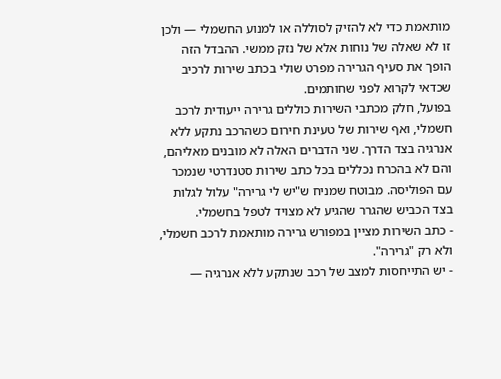מותאמת כדי לא להזיק לסוללה או למנוע החשמלי — ולכן זו לא שאלה של נוחות אלא של נזק ממשי. ההבדל הזה הופך את סעיף הגרירה מפרט שולי בכתב שירות לרכיב שכדאי לקרוא לפני שחותמים.
בפועל, חלק מכתבי השירות כוללים גרירה ייעודית לרכב חשמלי, ואף שירות של טעינת חירום כשהרכב נתקע ללא אנרגיה בצד הדרך. שני הדברים האלה לא מובנים מאליהם, והם לא בהכרח נכללים בכל כתב שירות סטנדרטי שנמכר עם הפוליסה. מבוטח שמניח ש"יש לי גרירה" עלול לגלות בצד הכביש שהגרר שהגיע לא מצויד לטפל בחשמלי.
- כתב השירות מציין במפורש גרירה מותאמת לרכב חשמלי, ולא רק "גרירה".
- יש התייחסות למצב של רכב שנתקע ללא אנרגיה —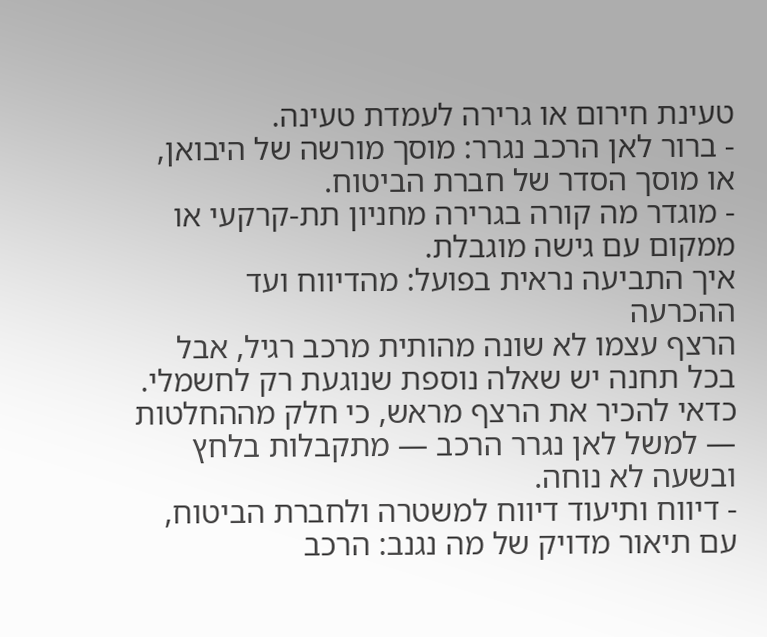טעינת חירום או גרירה לעמדת טעינה.
- ברור לאן הרכב נגרר: מוסך מורשה של היבואן, או מוסך הסדר של חברת הביטוח.
- מוגדר מה קורה בגרירה מחניון תת-קרקעי או ממקום עם גישה מוגבלת.
איך התביעה נראית בפועל: מהדיווח ועד ההכרעה
הרצף עצמו לא שונה מהותית מרכב רגיל, אבל בכל תחנה יש שאלה נוספת שנוגעת רק לחשמלי. כדאי להכיר את הרצף מראש, כי חלק מההחלטות — למשל לאן נגרר הרכב — מתקבלות בלחץ ובשעה לא נוחה.
- דיווח ותיעוד דיווח למשטרה ולחברת הביטוח, עם תיאור מדויק של מה נגנב: הרכב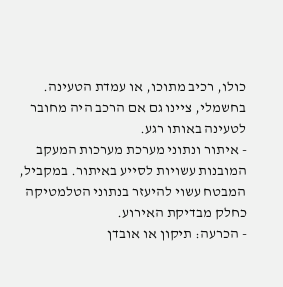כולו, רכיב מתוכו, או עמדת הטעינה. בחשמלי, ציינו גם אם הרכב היה מחובר לטעינה באותו רגע.
- איתור ונתוני מערכת מערכות המעקב המובנות עשויות לסייע באיתור. במקביל, המבטח עשוי להיעזר בנתוני הטלמטיקה כחלק מבדיקת האירוע.
- הכרעה: תיקון או אובדן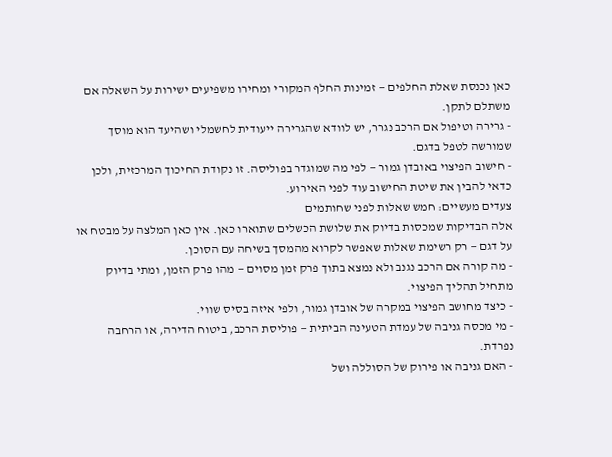כאן נכנסת שאלת החלפים — זמינות החלף המקורי ומחירו משפיעים ישירות על השאלה אם משתלם לתקן.
- גרירה וטיפול אם הרכב נגרר, יש לוודא שהגרירה ייעודית לחשמלי ושהיעד הוא מוסך שמורשה לטפל בדגם.
- חישוב הפיצוי באובדן גמור — לפי מה שמוגדר בפוליסה. זו נקודת החיכוך המרכזית, ולכן כדאי להבין את שיטת החישוב עוד לפני האירוע.
צעדים מעשיים: חמש שאלות לפני שחותמים
אלה הבדיקות שמכסות בדיוק את שלושת הכשלים שתוארו כאן. אין כאן המלצה על מבטח או על דגם — רק רשימת שאלות שאפשר לקרוא מהמסך בשיחה עם הסוכן.
- מה קורה אם הרכב נגנב ולא נמצא בתוך פרק זמן מסוים — מהו פרק הזמן, ומתי בדיוק מתחיל תהליך הפיצוי.
- כיצד מחושב הפיצוי במקרה של אובדן גמור, ולפי איזה בסיס שווי.
- מי מכסה גניבה של עמדת הטעינה הביתית — פוליסת הרכב, ביטוח הדירה, או הרחבה נפרדת.
- האם גניבה או פירוק של הסוללה ושל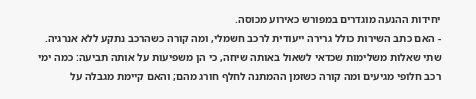יחידות ההנעה מוגדרים במפורש כאירוע מכוסה.
- האם כתב השירות כולל גרירה ייעודית לרכב חשמלי, ומה קורה כשהרכב נתקע ללא אנרגיה.
שתי שאלות משלימות שכדאי לשאול באותה שיחה, כי הן משפיעות על אותה תביעה: כמה ימי רכב חלופי מגיעים ומה קורה כשזמן ההמתנה לחלף חורג מהם; והאם קיימת מגבלה על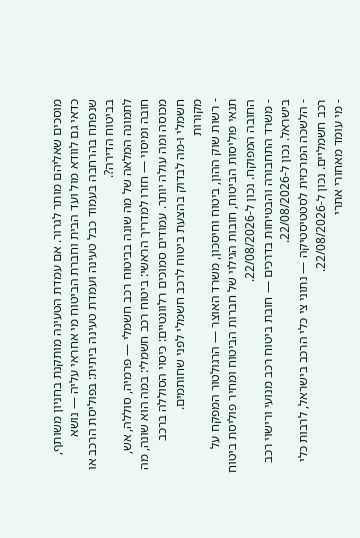מוסכים שאליהם מותר לגרור. אם עמדת הטעינה מותקנת בחניון משותף, כדאי גם לוודא מול ועד הבית וחברת הביטוח מי אחראי עליה — נושא שנפתח בהרחבה בעמוד כבל טעינה ועמדת טעינה ביתית: בפוליסת הרכב או בביטוח הדירה?.
לתמונה המלאה של מה שונה בביטוח רכב חשמלי — פרמיה, סוללה, אש, חובה ומיסוי — חזרו למדריך הראשי: ביטוח רכב חשמלי: במה הוא שונה, מה מכוסה ומה עולה יותר. עמודים סמוכים רלוונטיים: כיסוי הסוללה ברכב חשמלי ו-מה לבדוק בהצעת ביטוח לרכב חשמלי לפני שחותמים.
מקורות
- רשות שוק ההון, ביטוח וחיסכון, משרד האוצר — הרגולטור המפקח על תנאי פוליסות הביטוח, חובות הגילוי של חברות הביטוח ומחיר פוליסת ביטוח החובה המפוקח. נכון ל-22/08/2026.
- משרד התחבורה והבטיחות בדרכים — חובת ביטוח רכב מנועי ורישוי רכב בישראל. נכון ל-22/08/2026.
- הלשכה המרכזית לסטטיסטיקה — נתוני צי כלי הרכב בישראל, לרבות כלי רכב חשמליים. נכון ל-22/08/2026.
- מי עומד מאחורי אתרי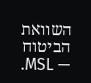השוואת הביטוח — MSL.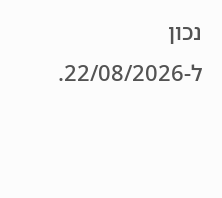נכון ל-22/08/2026.